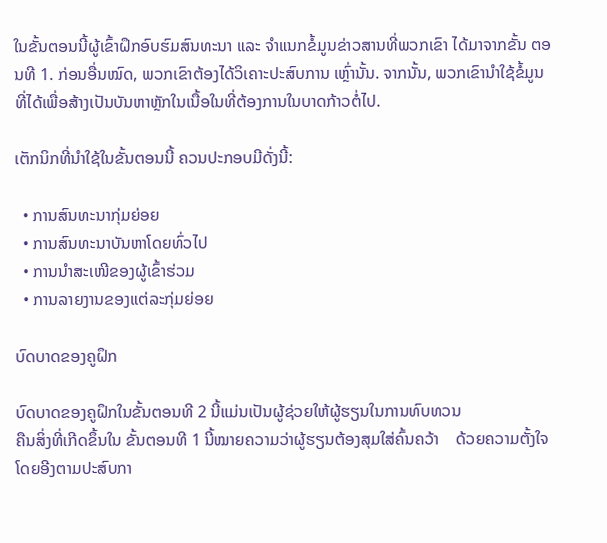ໃນຂັ້ນຕອນນີ້ຜູ້ເຂົ້າຝຶກອົບຮົມສົນທະນາ ແລະ ຈຳແນກຂໍ້ມູນຂ່າວສານທີ່ພວກເຂົາ ໄດ້ມາຈາກຂັ້ນ ຕອນທີ 1. ກ່ອນອື່ນໝົດ, ພວກເຂົາຕ້ອງໄດ້ວິເຄາະປະສົບການ ເຫຼົ່ານັ້ນ. ຈາກນັ້ນ, ພວກເຂົານຳໃຊ້ຂໍ້ມູນທີ່ໄດ້ເພື່ອສ້າງເປັນບັນຫາຫຼັກໃນເນື້ອໃນທີ່ຕ້ອງການໃນບາດກ້າວຕໍ່ໄປ.

ເຕັກນິກທີ່ນຳໃຊ້ໃນຂັ້ນຕອນນີ້ ຄວນປະກອບມີດັ່ງນີ້:

  • ການສົນທະນາກຸ່ມຍ່ອຍ
  • ການສົນທະນາບັນຫາໂດຍທົ່ວໄປ
  • ການນຳສະເໜີຂອງຜູ້ເຂົ້າຮ່ວມ
  • ການລາຍງານຂອງແຕ່ລະກຸ່ມຍ່ອຍ

ບົດບາດຂອງຄູຝຶກ

ບົດບາດຂອງຄູຝຶກໃນຂັ້ນຕອນທີ 2 ນີ້ແມ່ນເປັນຜູ້ຊ່ວຍໃຫ້ຜູ້ຮຽນໃນການທົບທວນ
ຄືນສິ່ງທີ່ເກີດຂຶ້ນໃນ ຂັ້ນຕອນທີ 1 ນີ້ໝາຍຄວາມວ່າຜູ້ຮຽນຕ້ອງສຸມໃສ່ຄົ້ນຄວ້າ    ດ້ວຍຄວາມຕັ້ງໃຈໂດຍອີງຕາມປະສົບກາ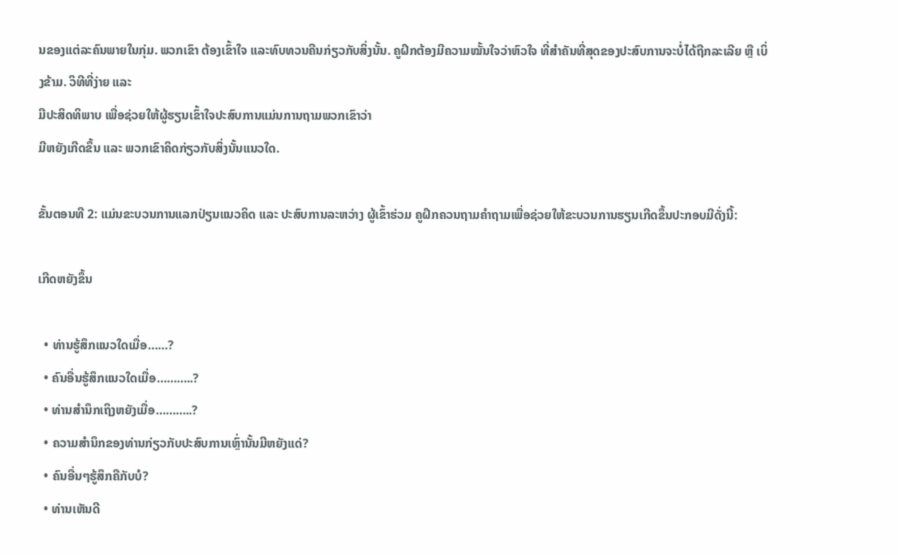ນຂອງແຕ່ລະຄົນພາຍໃນກຸ່ມ. ພວກເຂົາ ຕ້ອງເຂົ້າໃຈ ແລະທົບທວນຄືນກ່ຽວກັບສິ່ງນັ້ນ. ຄູຝຶກຕ້ອງມີຄວາມໝັ້ນໃຈວ່າຫົວໃຈ ທີ່ສຳຄັນທີ່ສຸດຂອງປະສົບການຈະບໍ່ໄດ້ຖືກລະເລີຍ ຫຼື ເບິ່ງຂ້າມ. ວິທີທີ່ງ່າຍ ແລະ
ມີປະສິດທິພາບ ເພື່ອຊ່ວຍໃຫ້ຜູ້ຮຽນເຂົ້າໃຈປະສົບການແມ່ນການຖາມພວກເຂົາວ່າ
ມີຫຍັງເກີດຂຶ້ນ ແລະ ພວກເຂົາຄິດກ່ຽວກັບສິ່ງນັ້ນແນວໃດ.

ຂັ້ນຕອນທີ 2: ແມ່ນຂະບວນການແລກປ່ຽນແນວຄິດ ແລະ ປະສົບການລະຫວ່າງ ຜູ້ເຂົ້າຮ່ວມ ຄູຝຶກຄວນຖາມຄຳຖາມເພື່ອຊ່ວຍໃຫ້ຂະບວນການຮຽນເກີດຂຶ້ນປະກອບມີດັ່ງນີ້:

ເກີດຫຍັງຂຶ້ນ

  • ທ່ານຮູ້ສຶກແນວໃດເມື່ອ……?
  • ຄົນອື່ນຮູ້ສຶກແນວໃດເມື່ອ………..?
  • ທ່ານສຳນຶກເຖິງຫຍັງເມື່ອ………..?
  • ຄວາມສຳນຶກຂອງທ່ານກ່ຽວກັບປະສົບການເຫຼົ່ານັ້ນມີຫຍັງແດ່?
  • ຄົນອື່ນໆຮູ້ສຶກຄືກັບບໍ?
  • ທ່ານເຫັນດີ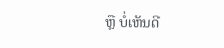ຫຼື ບໍ່ເຫັນດີ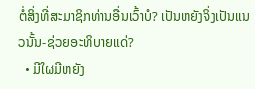ຕໍ່ສິ່ງທີ່ສະມາຊິກທ່ານອື່ນເວົ້າບໍ? ເປັນຫຍັງຈິ່ງເປັນແນວນັ້ນ-ຊ່ວຍອະທິບາຍແດ່?
  • ມີໃຜມີຫຍັງ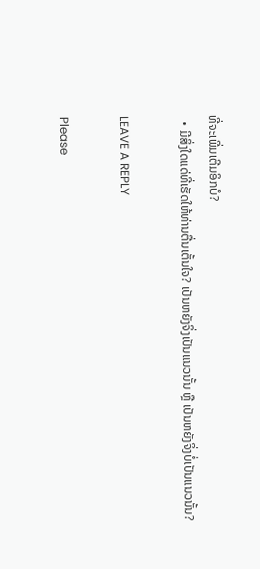ທີ່ຈະເພີ່ມເຕີມອິກບໍ?
  • ມີສິ່ງໃດແດ່ທີ່ເຮັດໃຫ້ທ່ານຕື່ນເຕັ້ນໃຈ? ເປັນຫຍັງຈິ່ງເປັນແນວນັ້ນ ຫຼື ເປັນຫຍັງຈິ່ງບໍ່ເປັນແນວນັ້ນ?

LEAVE A REPLY

Please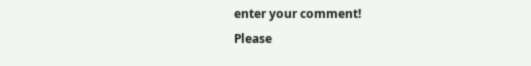enter your comment!
Please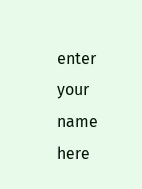enter your name here